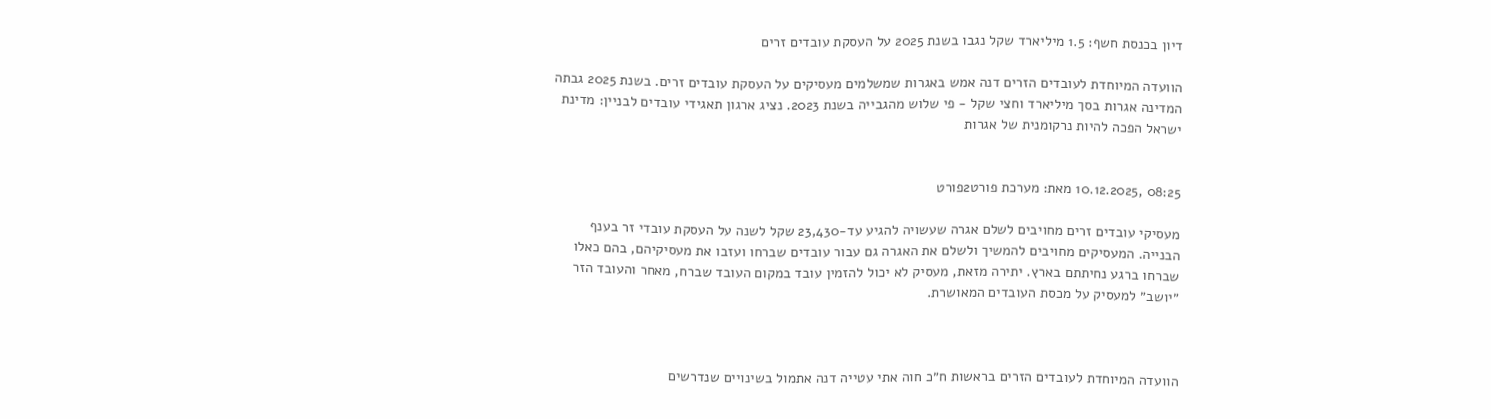דיון בכנסת חשף: 1.5 מיליארד שקל נגבו בשנת 2025 על העסקת עובדים זרים

הוועדה המיוחדת לעובדים הזרים דנה אמש באגרות שמשלמים מעסיקים על העסקת עובדים זרים. בשנת 2025 גבתה המדינה אגרות בסך מיליארד וחצי שקל - פי שלוש מהגבייה בשנת 2023. נציג ארגון תאגידי עובדים לבניין: מדינת ישראל הפכה להיות נרקומנית של אגרות


08:25 ,10.12.2025 מאת: מערכת פורט2פורט

מעסיקי עובדים זרים מחויבים לשלם אגרה שעשויה להגיע עד-23,430 שקל לשנה על העסקת עובדי זר בענף הבנייה. המעסיקים מחויבים להמשיך ולשלם את האגרה גם עבור עובדים שברחו ועזבו את מעסיקיהם, בהם כאלו שברחו ברגע נחיתתם בארץ. יתירה מזאת, מעסיק לא יכול להזמין עובד במקום העובד שברח, מאחר והעובד הזר ״יושב״ למעסיק על מכסת העובדים המאושרת.



הוועדה המיוחדת לעובדים הזרים בראשות ח״כ חוה אתי עטייה דנה אתמול בשינויים שנדרשים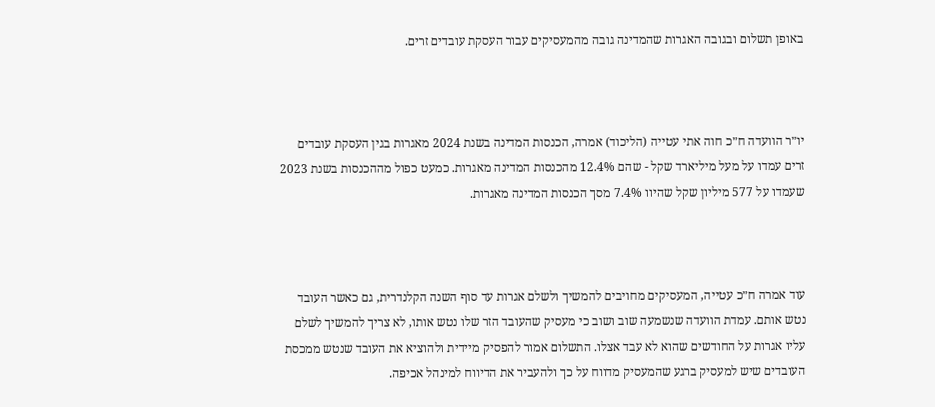באופן תשלום ובגובה האגרות שהמדינה גובה מהמעסיקים עבור העסקת עובדים זרים.



יו״ר הוועדה ח״כ חוה אתי עטייה (הליכוד) אמרה, הכנסות המדינה בשנת 2024 מאגרות בגין העסקת עובדים זרים עמדו על מעל מיליארד שקל - שהם 12.4% מהכנסות המדינה מאגרות. כמעט כפול מההכנסות בשנת 2023 שעמדו על 577 מיליון שקל שהיוו 7.4% מסך הכנסות המדינה מאגרות.



עוד אמרה ח״כ עטייה, המעסיקים מחויבים להמשיך ולשלם אגרות עד סוף השנה הקלנדרית, גם כאשר העובד נטש אותם. עמדת הוועדה שנשמעה שוב ושוב כי מעסיק שהעובד הזר שלו נטש אותו, לא צריך להמשיך לשלם עליו אגרות על החודשים שהוא לא עבד אצלו. התשלום אמור להפסיק מיידית ולהוציא את העובד שנטש ממכסת העובדים שיש למעסיק ברגע שהמעסיק מדווח על כך ולהעביר את הדיווח למינהל אכיפה.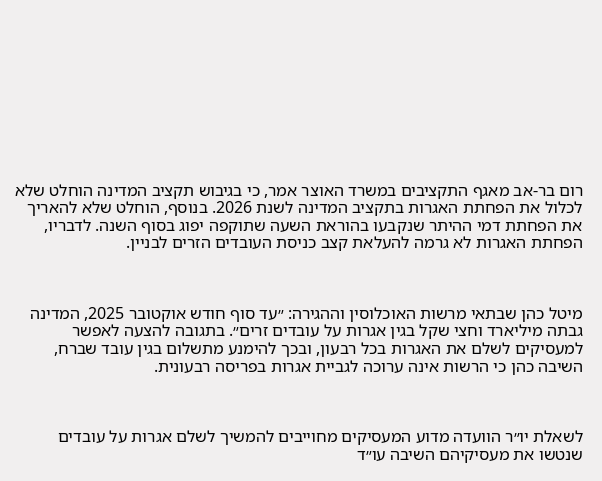רום בר-אב מאגף התקציבים במשרד האוצר אמר, כי בגיבוש תקציב המדינה הוחלט שלא לכלול את הפחתת האגרות בתקציב המדינה לשנת 2026. בנוסף, הוחלט שלא להאריך את הפחתת דמי ההיתר שנקבעו בהוראת השעה שתוקפה יפוג בסוף השנה. לדבריו, הפחתת האגרות לא גרמה להעלאת קצב כניסת העובדים הזרים לבניין.



מיטל כהן שבתאי מרשות האוכלוסין וההגירה: ״עד סוף חודש אוקטובר 2025, המדינה גבתה מיליארד וחצי שקל בגין אגרות על עובדים זרים״. בתגובה להצעה לאפשר למעסיקים לשלם את האגרות בכל רבעון, ובכך להימנע מתשלום בגין עובד שברח, השיבה כהן כי הרשות אינה ערוכה לגביית אגרות בפריסה רבעונית.



לשאלת יו״ר הוועדה מדוע המעסיקים מחוייבים להמשיך לשלם אגרות על עובדים שנטשו את מעסיקיהם השיבה עו״ד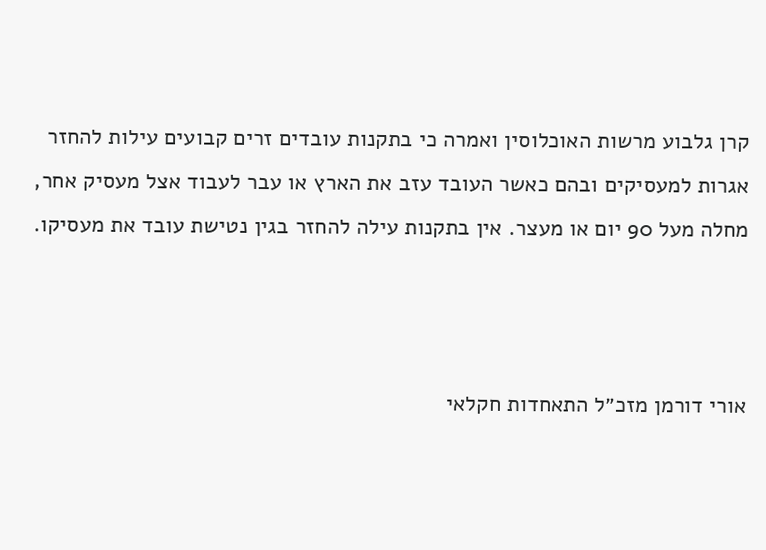קרן גלבוע מרשות האוכלוסין ואמרה כי בתקנות עובדים זרים קבועים עילות להחזר אגרות למעסיקים ובהם כאשר העובד עזב את הארץ או עבר לעבוד אצל מעסיק אחר, מחלה מעל 90 יום או מעצר. אין בתקנות עילה להחזר בגין נטישת עובד את מעסיקו.



אורי דורמן מזכ״ל התאחדות חקלאי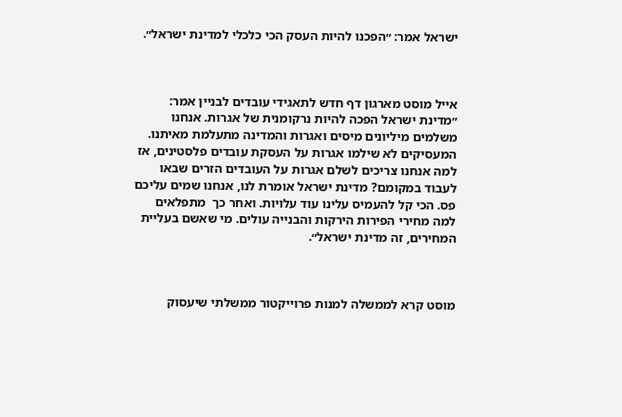ישראל אמר: ״הפכנו להיות העסק הכי כלכלי למדינת ישראל״.



אייל מוסט מארגון דף חדש לתאגידי עובדים לבניין אמר: ״מדינת ישראל הפכה להיות נרקומנית של אגרות. אנחנו משלמים מיליונים מיסים ואגרות והמדינה מתעלמת מאיתנו. המעסיקים לא שילמו אגרות על העסקת עובדים פלסטינים, אז למה אנחנו צריכים לשלם אגרות על העובדים הזרים שבאו לעבוד במקומם? מדינת ישראל אומרת לנו, אנחנו שמים עליכם פס. הכי קל להעמיס עלינו עוד עלויות. ואחר כך  מתפלאים למה מחירי הפירות הירקות והבנייה עולים. מי שאשם בעליית המחירים, זה מדינת ישראל״.



מוסט קרא לממשלה למנות פרוייקטור ממשלתי שיעסוק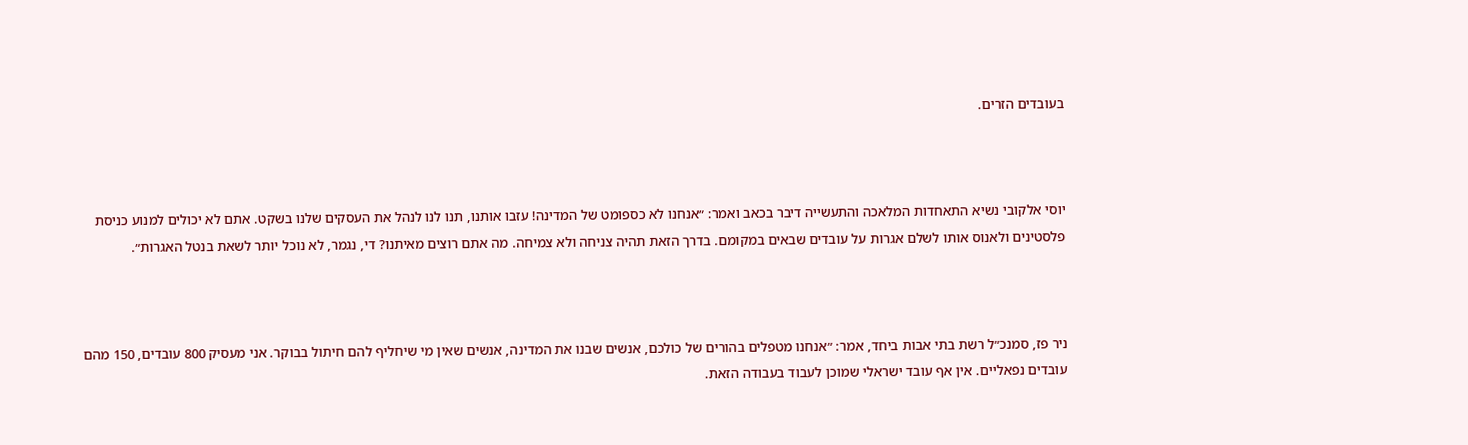בעובדים הזרים.



יוסי אלקובי נשיא התאחדות המלאכה והתעשייה דיבר בכאב ואמר: ״אנחנו לא כספומט של המדינה! עזבו אותנו, תנו לנו לנהל את העסקים שלנו בשקט. אתם לא יכולים למנוע כניסת פלסטינים ולאנוס אותו לשלם אגרות על עובדים שבאים במקומם. בדרך הזאת תהיה צניחה ולא צמיחה. מה אתם רוצים מאיתנו? די, נגמר, לא נוכל יותר לשאת בנטל האגרות״.



ניר פז, סמנכ״ל רשת בתי אבות ביחד, אמר: ״אנחנו מטפלים בהורים של כולכם, אנשים שבנו את המדינה, אנשים שאין מי שיחליף להם חיתול בבוקר. אני מעסיק 800 עובדים, 150 מהם עובדים נפאליים. אין אף עובד ישראלי שמוכן לעבוד בעבודה הזאת.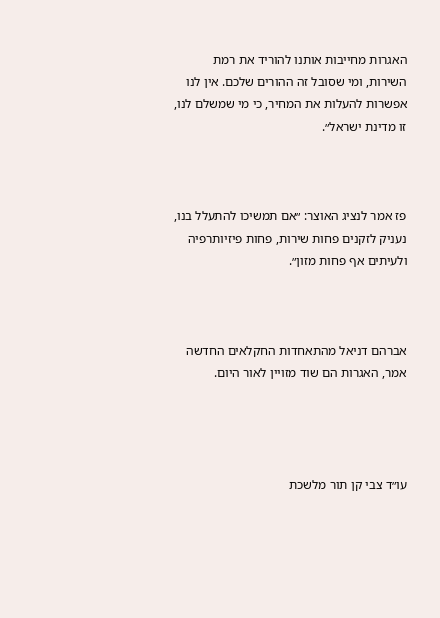האגרות מחייבות אותנו להוריד את רמת השירות, ומי שסובל זה ההורים שלכם. אין לנו אפשרות להעלות את המחיר, כי מי שמשלם לנו, זו מדינת ישראל״.



פז אמר לנציג האוצר: ״אם תמשיכו להתעלל בנו, נעניק לזקנים פחות שירות, פחות פיזיותרפיה ולעיתים אף פחות מזון״.



אברהם דניאל מהתאחדות החקלאים החדשה אמר, האגרות הם שוד מזויין לאור היום.




עו״ד צבי קן תור מלשכת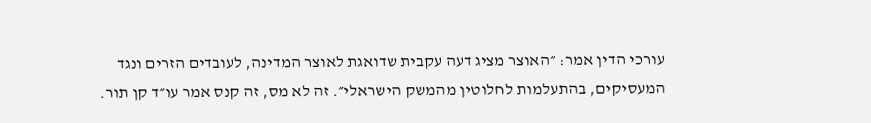עורכי הדין אמר: ״האוצר מציג דעה עקבית שדואגת לאוצר המדינה, לעובדים הזרים ונגד המעסיקים, בהתעלמות לחלוטין מהמשק הישראלי״. זה לא מס, זה קנס אמר עו״ד קן תור.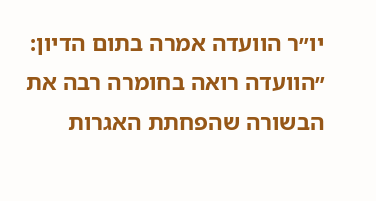יו״ר הוועדה אמרה בתום הדיון: ״הוועדה רואה בחומרה רבה את הבשורה שהפחתת האגרות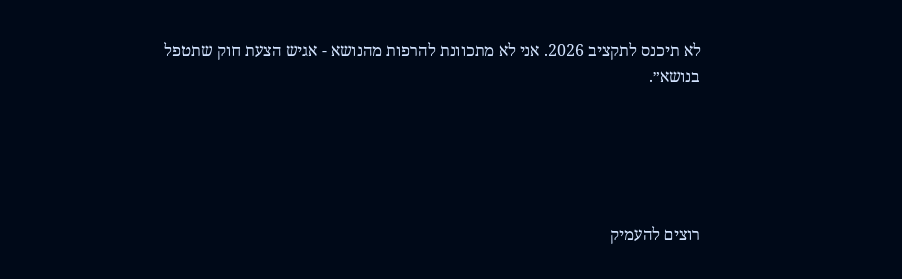לא תיכנס לתקציב 2026. אני לא מתכוונת להרפות מהנושא - אגיש הצעת חוק שתטפל בנושא״.





רוצים להעמיק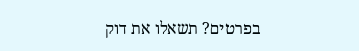בפרטים? תשאלו את דוק